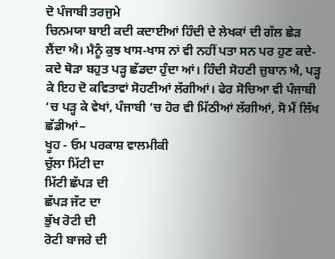ਦੋ ਪੰਜਾਬੀ ਤਰਜੁਮੇ
ਚਿਨਮਯਾ ਬਾਈ ਕਦੀ ਕਦਾਈਆਂ ਹਿੰਦੀ ਦੇ ਲੇਖਕਾਂ ਦੀ ਗੱਲ ਛੇੜ ਲੈਂਦਾ ਐ। ਮੈਨੂੰ ਕੁਝ ਖਾਸ-ਖਾਸ ਨਾਂ ਵੀ ਨਹੀਂ ਪਤਾ ਸਨ ਪਰ ਹੁਣ ਕਦੇ-ਕਦੇ ਥੋੜਾ ਬਹੁਤ ਪੜ੍ਹ ਛੱਡਦਾ ਹੁੰਦਾ ਆਂ। ਹਿੰਦੀ ਸੋਹਣੀ ਜ਼ੁਬਾਨ ਐ, ਪੜ੍ਹ ਕੇ ਇਹ ਦੋ ਕਵਿਤਾਵਾਂ ਸੋਹਣੀਆਂ ਲੱਗੀਆਂ। ਫੇਰ ਸੋਚਿਆ ਵੀ ਪੰਜਾਬੀ ‘ਚ ਪੜ੍ਹ ਕੇ ਵੇਖਾਂ, ਪੰਜਾਬੀ ‘ਚ ਹੋਰ ਵੀ ਮਿੱਠੀਆਂ ਲੱਗੀਆਂ, ਸੋ ਮੈਂ ਲਿੱਖ ਛੱਡੀਆਂ−
ਖੂਹ - ਓਮ ਪਰਕਾਸ਼ ਵਾਲਮੀਕੀ
ਚੁੱਲਾ ਮਿੱਟੀ ਦਾ
ਮਿੱਟੀ ਛੱਪੜ ਦੀ
ਛੱਪੜ ਜੱਟ ਦਾ
ਭੁੱਖ ਰੋਟੀ ਦੀ
ਰੋਟੀ ਬਾਜਰੇ ਦੀ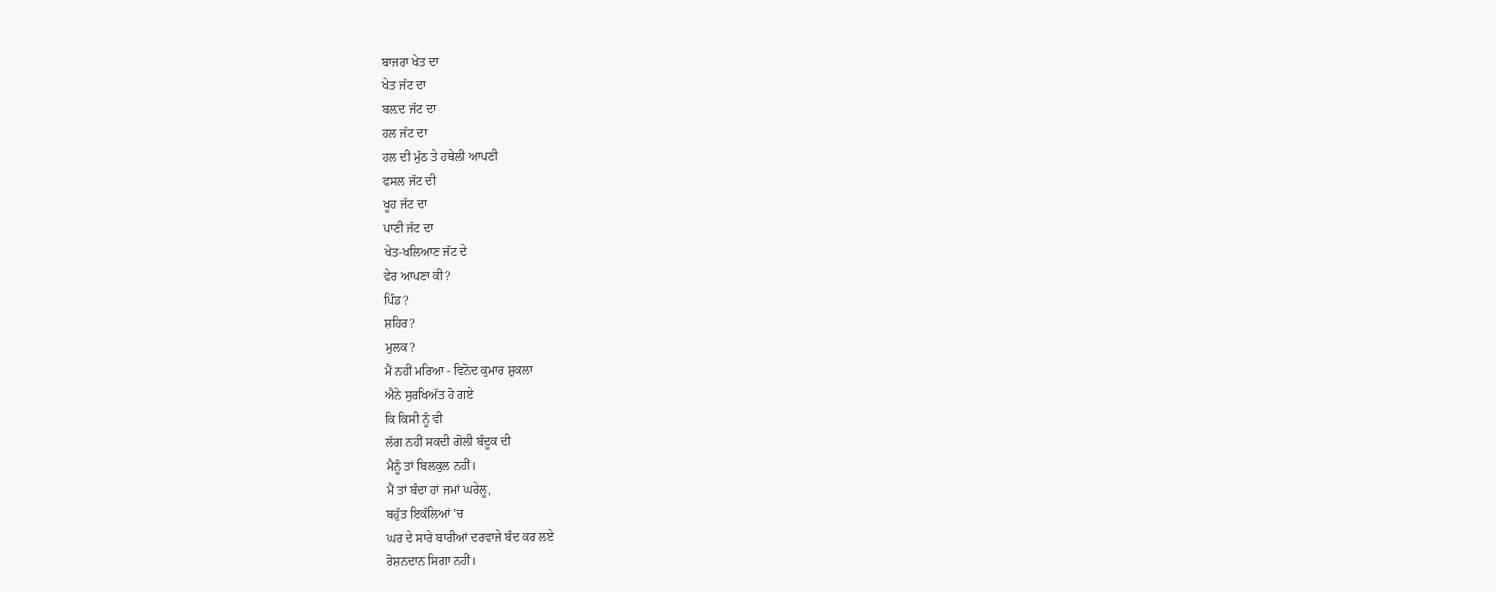ਬਾਜਰਾ ਖੇਤ ਦਾ
ਖੇਤ ਜੱਟ ਦਾ
ਬਲ਼ਦ ਜੱਟ ਦਾ
ਹਲ ਜੱਟ ਦਾ
ਹਲ ਦੀ ਮੁੱਠ ਤੇ ਹਥੇਲੀ ਆਪਣੀ
ਫਸਲ ਜੱਟ ਦੀ
ਖੂਹ ਜੱਟ ਦਾ
ਪਾਣੀ ਜੱਟ ਦਾ
ਖੇਤ-ਖਲਿਆਣ ਜੱਟ ਦੇ
ਫੇਰ ਆਪਣਾ ਕੀ?
ਪਿੰਡ?
ਸ਼ਹਿਰ?
ਮੁਲਕ?
ਮੈਂ ਨਹੀਂ ਮਰਿਆ - ਵਿਨੋਦ ਕੁਮਾਰ ਸ਼ੁਕਲਾ
ਐਨੇ ਸੁਰਖਿਅੱਤ ਹੋ ਗਏ
ਕਿ ਕਿਸੀ ਨੂੰ ਵੀ
ਲੱਗ ਨਹੀਂ ਸਕਦੀ ਗੋਲੀ ਬੰਦੂਕ ਦੀ
ਮੈਨੂੰ ਤਾਂ ਬਿਲਕੁਲ ਨਹੀਂ।
ਮੈਂ ਤਾਂ ਬੰਦਾ ਹਾਂ ਜਮਾਂ ਘਰੇਲੂ,
ਬਹੁੱਤ ਇਕੱਲਿਆਂ 'ਚ
ਘਰ ਦੇ ਸਾਰੇ ਬਾਰੀਆਂ ਦਰਵਾਜੇ ਬੰਦ ਕਰ ਲਏ
ਰੋਸ਼ਨਦਾਨ ਸਿਗਾ ਨਹੀਂ।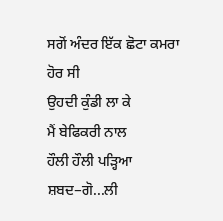ਸਗੋਂ ਅੰਦਰ ਇੱਕ ਛੋਟਾ ਕਮਰਾ ਹੋਰ ਸੀ
ਉਹਦੀ ਕੁੰਡੀ ਲਾ ਕੇ
ਮੈਂ ਬੇਫਿਕਰੀ ਨਾਲ
ਹੌਲੀ ਹੌਲੀ ਪੜ੍ਹਿਆ ਸ਼ਬਦ−ਗੋ...ਲੀ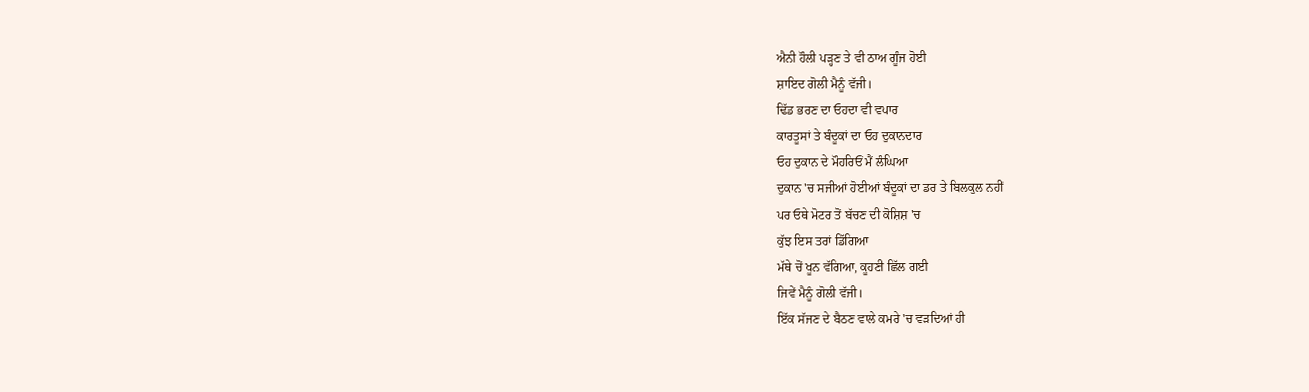ਐਨੀ ਹੌਲੀ ਪੜ੍ਹਣ ਤੇ ਵੀ ਠਾਅ ਗੂੰਜ ਹੋਈ
ਸ਼ਾਇਦ ਗੋਲੀ ਮੈਨੂੰ ਵੱਜੀ।
ਢਿੱਡ ਭਰਣ ਦਾ ਓਹਦਾ ਵੀ ਵਪਾਰ
ਕਾਰਤੂਸਾਂ ਤੇ ਬੰਦੂਕਾਂ ਦਾ ਓਹ ਦੁਕਾਨਦਾਰ
ਓਹ ਦੁਕਾਨ ਦੇ ਮੌਹਰਿਓਂ ਮੈਂ ਲੰਘਿਆ
ਦੁਕਾਨ 'ਚ ਸਜੀਆਂ ਹੋਈਆਂ ਬੰਦੂਕਾਂ ਦਾ ਡਰ ਤੇ ਬਿਲਕੁਲ ਨਹੀਂ
ਪਰ ਓਥੇ ਮੋਟਰ ਤੋਂ ਬੱਚਣ ਦੀ ਕੋਸ਼ਿਸ਼ 'ਚ
ਕੁੱਝ ਇਸ ਤਰਾਂ ਡਿੱਗਿਆ
ਮੱਥੇ ਚੋਂ ਖੂਨ ਵੱਗਿਆ, ਕੂਹਣੀ ਛਿੱਲ ਗਈ
ਜਿਵੇਂ ਮੈਨੂੰ ਗੋਲੀ ਵੱਜੀ।
ਇੱਕ ਸੱਜਣ ਦੇ ਬੈਠਣ ਵਾਲੇ ਕਮਰੇ 'ਚ ਵੜਦਿਆਂ ਹੀ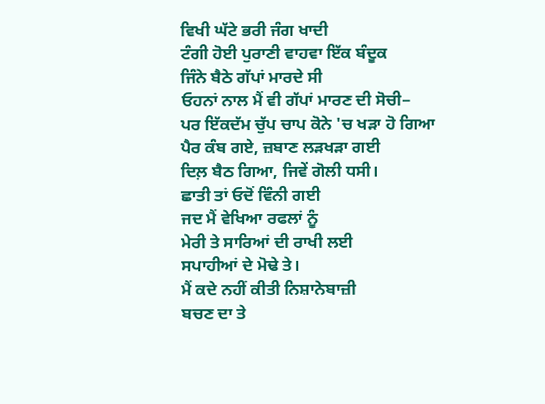ਵਿਖੀ ਘੱਟੇ ਭਰੀ ਜੰਗ ਖਾਦੀ
ਟੰਗੀ ਹੋਈ ਪੁਰਾਣੀ ਵਾਹਵਾ ਇੱਕ ਬੰਦੂਕ
ਜਿੰਨੇ ਬੈਠੇ ਗੱਪਾਂ ਮਾਰਦੇ ਸੀ
ਓਹਨਾਂ ਨਾਲ ਮੈਂ ਵੀ ਗੱਪਾਂ ਮਾਰਣ ਦੀ ਸੋਚੀ−
ਪਰ ਇੱਕਦੱਮ ਚੁੱਪ ਚਾਪ ਕੋਨੇ 'ਚ ਖੜਾ ਹੋ ਗਿਆ
ਪੈਰ ਕੰਬ ਗਏ, ਜ਼ਬਾਣ ਲੜਖੜਾ ਗਈ
ਦਿਲ਼ ਬੈਠ ਗਿਆ, ਜਿਵੇਂ ਗੋਲੀ ਧਸੀ।
ਛਾਤੀ ਤਾਂ ਓਦੋਂ ਵਿੰਨੀ ਗਈ
ਜਦ ਮੈਂ ਵੇਖਿਆ ਰਫਲਾਂ ਨੂੰ
ਮੇਰੀ ਤੇ ਸਾਰਿਆਂ ਦੀ ਰਾਖੀ ਲਈ
ਸਪਾਹੀਆਂ ਦੇ ਮੋਢੇ ਤੇ।
ਮੈਂ ਕਦੇ ਨਹੀਂ ਕੀਤੀ ਨਿਸ਼ਾਨੇਬਾਜ਼ੀ
ਬਚਣ ਦਾ ਤੇ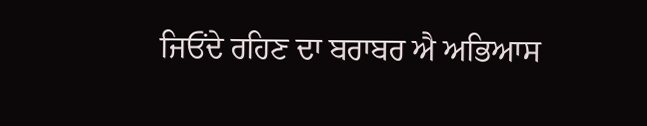ਜਿਓਂਦੇ ਰਹਿਣ ਦਾ ਬਰਾਬਰ ਐ ਅਭਿਆਸ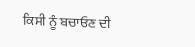ਕਿਸੀ ਨੂੰ ਬਚਾਓਣ ਦੀ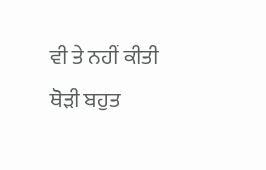ਵੀ ਤੇ ਨਹੀਂ ਕੀਤੀ
ਥੋੜੀ ਬਹੁਤ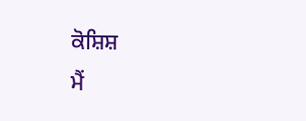ਕੋਸ਼ਿਸ਼
ਮੈਂ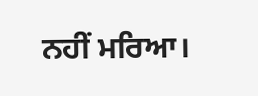ਨਹੀਂ ਮਰਿਆ।